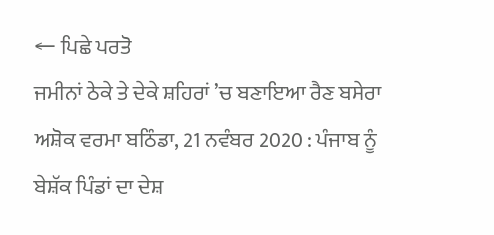← ਪਿਛੇ ਪਰਤੋ
ਜਮੀਨਾਂ ਠੇਕੇ ਤੇ ਦੇਕੇ ਸ਼ਹਿਰਾਂ ’ਚ ਬਣਾਇਆ ਰੈਣ ਬਸੇਰਾ ਅਸ਼ੋਕ ਵਰਮਾ ਬਠਿੰਡਾ, 21 ਨਵੰਬਰ 2020 : ਪੰਜਾਬ ਨੂੰ ਬੇਸ਼ੱਕ ਪਿੰਡਾਂ ਦਾ ਦੇਸ਼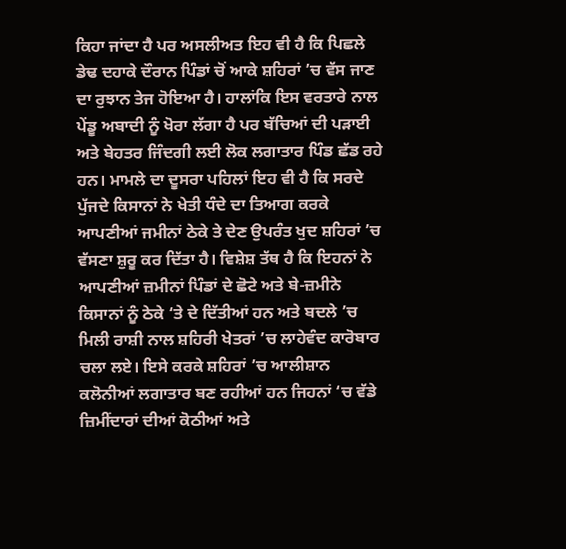ਕਿਹਾ ਜਾਂਦਾ ਹੈ ਪਰ ਅਸਲੀਅਤ ਇਹ ਵੀ ਹੈ ਕਿ ਪਿਛਲੇ ਡੇਢ ਦਹਾਕੇ ਦੌਰਾਨ ਪਿੰਡਾਂ ਚੋਂ ਆਕੇ ਸ਼ਹਿਰਾਂ ’ਚ ਵੱਸ ਜਾਣ ਦਾ ਰੁਝਾਨ ਤੇਜ ਹੋਇਆ ਹੈ। ਹਾਲਾਂਕਿ ਇਸ ਵਰਤਾਰੇ ਨਾਲ ਪੇਂਡੂ ਅਬਾਦੀ ਨੂੰ ਖੋਰਾ ਲੱਗਾ ਹੈ ਪਰ ਬੱਚਿਆਂ ਦੀ ਪੜਾਈ ਅਤੇ ਬੇਹਤਰ ਜਿੰਦਗੀ ਲਈ ਲੋਕ ਲਗਾਤਾਰ ਪਿੰਡ ਛੱਡ ਰਹੇ ਹਨ। ਮਾਮਲੇ ਦਾ ਦੂਸਰਾ ਪਹਿਲਾਂ ਇਹ ਵੀ ਹੈ ਕਿ ਸਰਦੇ ਪੁੱਜਦੇ ਕਿਸਾਨਾਂ ਨੇ ਖੇਤੀ ਧੰਦੇ ਦਾ ਤਿਆਗ ਕਰਕੇ ਆਪਣੀਆਂ ਜਮੀਨਾਂ ਠੇਕੇ ਤੇ ਦੇਣ ਉਪਰੰਤ ਖੁਦ ਸ਼ਹਿਰਾਂ ’ਚ ਵੱਸਣਾ ਸ਼ੁਰੂ ਕਰ ਦਿੱਤਾ ਹੈ। ਵਿਸ਼ੇਸ਼ ਤੱਥ ਹੈ ਕਿ ਇਹਨਾਂ ਨੇ ਆਪਣੀਆਂ ਜ਼ਮੀਨਾਂ ਪਿੰਡਾਂ ਦੇ ਛੋਟੇ ਅਤੇ ਬੇ-ਜ਼ਮੀਨੇ ਕਿਸਾਨਾਂ ਨੂੰ ਠੇਕੇ ‘ਤੇ ਦੇ ਦਿੱਤੀਆਂ ਹਨ ਅਤੇ ਬਦਲੇ ’ਚ ਮਿਲੀ ਰਾਸ਼ੀ ਨਾਲ ਸ਼ਹਿਰੀ ਖੇਤਰਾਂ ’ਚ ਲਾਹੇਵੰਦ ਕਾਰੋਬਾਰ ਚਲਾ ਲਏ। ਇਸੇ ਕਰਕੇ ਸ਼ਹਿਰਾਂ ’ਚ ਆਲੀਸ਼ਾਨ ਕਲੋਨੀਆਂ ਲਗਾਤਾਰ ਬਣ ਰਹੀਆਂ ਹਨ ਜਿਹਨਾਂ ‘ਚ ਵੱਡੇ ਜ਼ਿਮੀਂਦਾਰਾਂ ਦੀਆਂ ਕੋਠੀਆਂ ਅਤੇ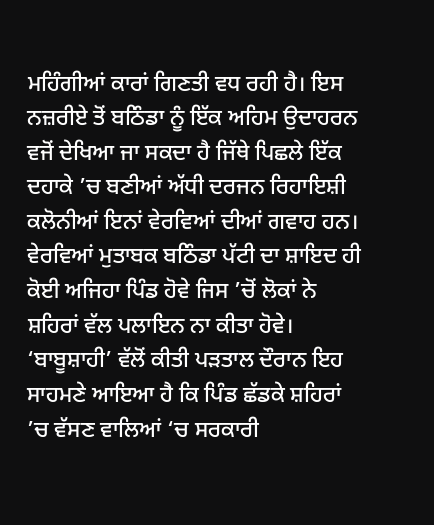ਮਹਿੰਗੀਆਂ ਕਾਰਾਂ ਗਿਣਤੀ ਵਧ ਰਹੀ ਹੈ। ਇਸ ਨਜ਼ਰੀਏ ਤੋਂ ਬਠਿੰਡਾ ਨੂੰ ਇੱਕ ਅਹਿਮ ਉਦਾਹਰਨ ਵਜੋਂ ਦੇਖਿਆ ਜਾ ਸਕਦਾ ਹੈ ਜਿੱਥੇ ਪਿਛਲੇ ਇੱਕ ਦਹਾਕੇ ’ਚ ਬਣੀਆਂ ਅੱਧੀ ਦਰਜਨ ਰਿਹਾਇਸ਼ੀ ਕਲੋਨੀਆਂ ਇਨਾਂ ਵੇਰਵਿਆਂ ਦੀਆਂ ਗਵਾਹ ਹਨ। ਵੇਰਵਿਆਂ ਮੁਤਾਬਕ ਬਠਿੰਡਾ ਪੱਟੀ ਦਾ ਸ਼ਾਇਦ ਹੀ ਕੋਈ ਅਜਿਹਾ ਪਿੰਡ ਹੋਵੇ ਜਿਸ ’ਚੋਂ ਲੋਕਾਂ ਨੇ ਸ਼ਹਿਰਾਂ ਵੱਲ ਪਲਾਇਨ ਨਾ ਕੀਤਾ ਹੋਵੇ। ‘ਬਾਬੂਸ਼ਾਹੀ’ ਵੱਲੋਂ ਕੀਤੀ ਪੜਤਾਲ ਦੌਰਾਨ ਇਹ ਸਾਹਮਣੇ ਆਇਆ ਹੈ ਕਿ ਪਿੰਡ ਛੱਡਕੇ ਸ਼ਹਿਰਾਂ ’ਚ ਵੱਸਣ ਵਾਲਿਆਂ ‘ਚ ਸਰਕਾਰੀ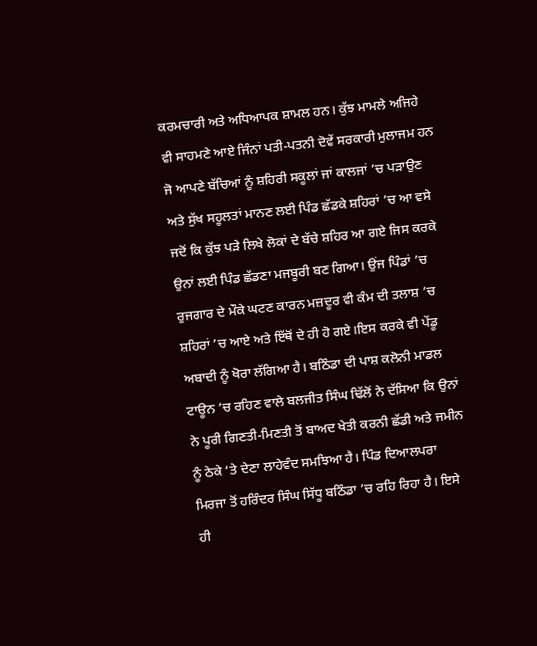ਕਰਮਚਾਰੀ ਅਤੇ ਅਧਿਆਪਕ ਸ਼ਾਮਲ ਹਨ। ਕੁੱਝ ਮਾਮਲੇ ਅਜਿਹੇ ਵੀ ਸਾਹਮਣੇ ਆਏ ਜਿੰਨਾਂ ਪਤੀ-ਪਤਨੀ ਦੋਵੇਂ ਸਰਕਾਰੀ ਮੁਲਾਜਮ ਹਨ ਜੋ ਆਪਣੇ ਬੱਚਿਆਂ ਨੂੰ ਸ਼ਹਿਰੀ ਸਕੂਲਾਂ ਜਾਂ ਕਾਲਜਾਂ ’ਚ ਪੜਾਉਣ ਅਤੇ ਸੁੱਖ ਸਹੂਲਤਾਂ ਮਾਨਣ ਲਈ ਪਿੰਡ ਛੱਡਕੇ ਸ਼ਹਿਰਾਂ ’ਚ ਆ ਵਸੇ ਜਦੋਂ ਕਿ ਕੁੱਝ ਪੜੇ ਲਿਖੇ ਲੋਕਾਂ ਦੇ ਬੱਚੇ ਸ਼ਹਿਰ ਆ ਗਏ ਜਿਸ ਕਰਕੇ ਉਨਾਂ ਲਈ ਪਿੰਡ ਛੱਡਣਾ ਮਜਬੂਰੀ ਬਣ ਗਿਆ। ਉਂਜ ਪਿੰਡਾਂ ’ਚ ਰੁਜਗਾਰ ਦੇ ਮੌਕੇ ਘਟਣ ਕਾਰਨ ਮਜ਼ਦੂਰ ਵੀ ਕੰਮ ਦੀ ਤਲਾਸ਼ ’ਚ ਸ਼ਹਿਰਾਂ ’ਚ ਆਏ ਅਤੇ ਇੱਥੋਂ ਦੇ ਹੀ ਹੋ ਗਏ।ਇਸ ਕਰਕੇ ਵੀ ਪੇਂਡੂ ਅਬਾਦੀ ਨੂੰ ਖੋਰਾ ਲੱਗਿਆ ਹੈ। ਬਠਿੰਡਾ ਦੀ ਪਾਸ਼ ਕਲੋਨੀ ਮਾਡਲ ਟਾਊਨ ’ਚ ਰਹਿਣ ਵਾਲੇ ਬਲਜੀਤ ਸਿੰਘ ਢਿੱਲੋਂ ਨੇ ਦੱਸਿਆ ਕਿ ਉਨਾਂ ਨੇ ਪੂਰੀ ਗਿਣਤੀ-ਮਿਣਤੀ ਤੋਂ ਬਾਅਦ ਖੇਤੀ ਕਰਨੀ ਛੱਡੀ ਅਤੇ ਜਮੀਨ ਨੂੰ ਠੇਕੇ ‘ਤੇ ਦੇਣਾ ਲਾਹੇਵੰਦ ਸਮਝਿਆ ਹੈ। ਪਿੰਡ ਦਿਆਲਪਰਾ ਮਿਰਜਾ ਤੋਂ ਹਰਿੰਦਰ ਸਿੰਘ ਸਿੱਧੂ ਬਠਿੰਡਾ ’ਚ ਰਹਿ ਰਿਹਾ ਹੈ। ਇਸੇ ਹੀ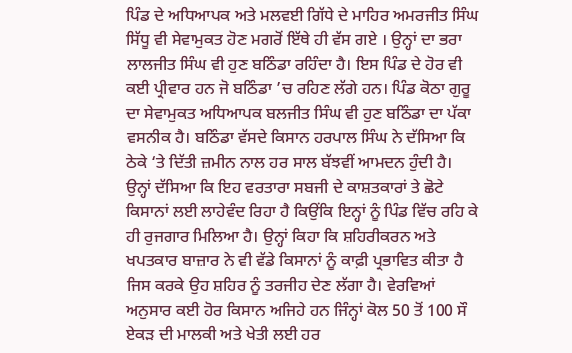ਪਿੰਡ ਦੇ ਅਧਿਆਪਕ ਅਤੇ ਮਲਵਈ ਗਿੱਧੇ ਦੇ ਮਾਹਿਰ ਅਮਰਜੀਤ ਸਿੰਘ ਸਿੱਧੂ ਵੀ ਸੇਵਾਮੁਕਤ ਹੋਣ ਮਗਰੋਂ ਇੱਥੇ ਹੀ ਵੱਸ ਗਏ । ਉਨ੍ਹਾਂ ਦਾ ਭਰਾ ਲਾਲਜੀਤ ਸਿੰਘ ਵੀ ਹੁਣ ਬਠਿੰਡਾ ਰਹਿੰਦਾ ਹੈ। ਇਸ ਪਿੰਡ ਦੇ ਹੋਰ ਵੀ ਕਈ ਪ੍ਰੀਵਾਰ ਹਨ ਜੋ ਬਠਿੰਡਾ ’ਚ ਰਹਿਣ ਲੱਗੇ ਹਨ। ਪਿੰਡ ਕੋਠਾ ਗੁਰੂ ਦਾ ਸੇਵਾਮੁਕਤ ਅਧਿਆਪਕ ਬਲਜੀਤ ਸਿੰਘ ਵੀ ਹੁਣ ਬਠਿੰਡਾ ਦਾ ਪੱਕਾ ਵਸਨੀਕ ਹੈ। ਬਠਿੰਡਾ ਵੱਸਦੇ ਕਿਸਾਨ ਹਰਪਾਲ ਸਿੰਘ ਨੇ ਦੱਸਿਆ ਕਿ ਠੇਕੇ ‘ਤੇ ਦਿੱਤੀ ਜ਼ਮੀਨ ਨਾਲ ਹਰ ਸਾਲ ਬੱਝਵੀਂ ਆਮਦਨ ਹੁੰਦੀ ਹੈ। ਉਨ੍ਹਾਂ ਦੱਸਿਆ ਕਿ ਇਹ ਵਰਤਾਰਾ ਸਬਜੀ ਦੇ ਕਾਸ਼ਤਕਾਰਾਂ ਤੇ ਛੋਟੇ ਕਿਸਾਨਾਂ ਲਈ ਲਾਹੇਵੰਦ ਰਿਹਾ ਹੈ ਕਿਉਂਕਿ ਇਨ੍ਹਾਂ ਨੂੰ ਪਿੰਡ ਵਿੱਚ ਰਹਿ ਕੇ ਹੀ ਰੁਜਗਾਰ ਮਿਲਿਆ ਹੈ। ਉਨ੍ਹਾਂ ਕਿਹਾ ਕਿ ਸ਼ਹਿਰੀਕਰਨ ਅਤੇ ਖਪਤਕਾਰ ਬਾਜ਼ਾਰ ਨੇ ਵੀ ਵੱਡੇ ਕਿਸਾਨਾਂ ਨੂੰ ਕਾਫ਼ੀ ਪ੍ਰਭਾਵਿਤ ਕੀਤਾ ਹੈ ਜਿਸ ਕਰਕੇ ਉਹ ਸ਼ਹਿਰ ਨੂੰ ਤਰਜੀਹ ਦੇਣ ਲੱਗਾ ਹੈ। ਵੇਰਵਿਆਂ ਅਨੁਸਾਰ ਕਈ ਹੋਰ ਕਿਸਾਨ ਅਜਿਹੇ ਹਨ ਜਿੰਨ੍ਹਾਂ ਕੋਲ 50 ਤੋਂ 100 ਸੌ ਏਕੜ ਦੀ ਮਾਲਕੀ ਅਤੇ ਖੇਤੀ ਲਈ ਹਰ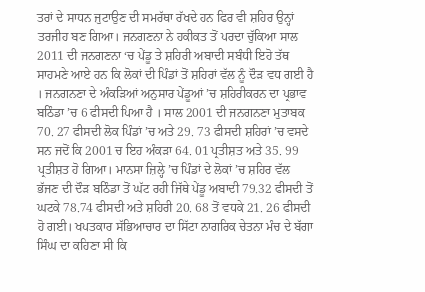ਤਰਾਂ ਦੇ ਸਾਧਨ ਜੁਟਾਉਣ ਦੀ ਸਮਰੱਥਾ ਰੱਖਦੇ ਹਨ ਫਿਰ ਵੀ ਸ਼ਹਿਰ ਉਨ੍ਹਾਂ ਤਰਜੀਹ ਬਣ ਗਿਆ। ਜਨਗਣਨਾ ਨੇ ਹਕੀਕਤ ਤੋਂ ਪਰਦਾ ਚੁੱਕਿਆ ਸਾਲ 2011 ਦੀ ਜਨਗਣਨਾ ‘ਚ ਪੇਂਡੂ ਤੇ ਸ਼ਹਿਰੀ ਅਬਾਦੀ ਸਬੰਧੀ ਇਹੋ ਤੱਥ ਸਾਹਮਣੇ ਆਏ ਹਨ ਕਿ ਲੋਕਾਂ ਦੀ ਪਿੰਡਾਂ ਤੋਂ ਸ਼ਹਿਰਾਂ ਵੱਲ ਨੂੰ ਦੌੜ ਵਧ ਗਈ ਹੈ । ਜਨਗਨਣਾ ਦੇ ਅੰਕੜਿਆਂ ਅਨੁਸਾਰ ਪੇਂਡੂਆਂ ’ਚ ਸ਼ਹਿਰੀਕਰਨ ਦਾ ਪ੍ਰਭਾਵ ਬਠਿੰਡਾ ’ਚ 6 ਫੀਸਦੀ ਪਿਆ ਹੈ । ਸਾਲ 2001 ਦੀ ਜਨਗਨਣਾ ਮੁਤਾਬਕ 70. 27 ਫੀਸਦੀ ਲੋਕ ਪਿੰਡਾਂ ’ਚ ਅਤੇ 29. 73 ਫੀਸਦੀ ਸ਼ਹਿਰਾਂ ’ਚ ਵਸਦੇ ਸਨ ਜਦੋਂ ਕਿ 2001 ਚ ਇਹ ਅੰਕੜਾ 64. 01 ਪ੍ਰਤੀਸ਼ਤ ਅਤੇ 35. 99 ਪ੍ਰਤੀਸ਼ਤ ਹੋ ਗਿਆ। ਮਾਨਸਾ ਜ਼ਿਲ੍ਹੇ ’ਚ ਪਿੰਡਾਂ ਦੇ ਲੋਕਾਂ ’ਚ ਸ਼ਹਿਰ ਵੱਲ ਭੱਜਣ ਦੀ ਦੌੜ ਬਠਿੰਡਾ ਤੋਂ ਘੱਟ ਰਹੀ ਜਿੱਥੇ ਪੇਂਡੂ ਅਬਾਦੀ 79.32 ਫੀਸਦੀ ਤੋਂ ਘਟਕੇ 78.74 ਫੀਸਦੀ ਅਤੇ ਸ਼ਹਿਰੀ 20. 68 ਤੋਂ ਵਧਕੇ 21. 26 ਫੀਸਦੀ ਹੋ ਗਈ। ਖਪਤਕਾਰ ਸੱਭਿਆਚਾਰ ਦਾ ਸਿੱਟਾ ਨਾਗਰਿਕ ਚੇਤਨਾ ਮੰਚ ਦੇ ਬੱਗਾ ਸਿੰਘ ਦਾ ਕਹਿਣਾ ਸੀ ਕਿ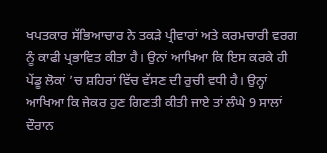ਖਪਤਕਾਰ ਸੱਭਿਆਚਾਰ ਨੇ ਤਕੜੇ ਪ੍ਰੀਵਾਰਾਂ ਅਤੇ ਕਰਮਚਾਰੀ ਵਰਗ ਨੂੰ ਕਾਫੀ ਪ੍ਰਭਾਵਿਤ ਕੀਤਾ ਹੈ। ਉਨਾਂ ਆਖਿਆ ਕਿ ਇਸ ਕਰਕੇ ਹੀ ਪੇਂਡੂ ਲੋਕਾਂ ’ਚ ਸ਼ਹਿਰਾਂ ਵਿੱਚ ਵੱਸਣ ਦੀ ਰੁਚੀ ਵਧੀ ਹੈ। ਉਨ੍ਹਾਂ ਆਖਿਆ ਕਿ ਜੇਕਰ ਹੁਣ ਗਿਣਤੀ ਕੀਤੀ ਜਾਏ ਤਾਂ ਲੰਘੇ 9 ਸਾਲਾਂ ਦੌਰਾਨ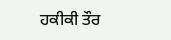ਹਕੀਕੀ ਤੌਰ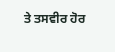ਤੇ ਤਸਵੀਰ ਹੋਰ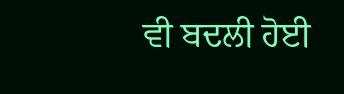ਵੀ ਬਦਲੀ ਹੋਈ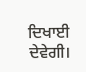ਦਿਖਾਈ ਦੇਵੇਗੀ।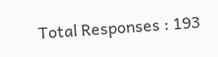Total Responses : 193